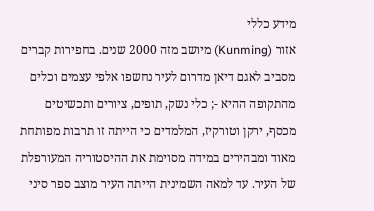מידע כללי
אזור (Kunming) מיושב מזה 2000 שנים. בחפירות קברים מסביב לאגם דיאן מדרום לעיר נחשפו אלפי עצמים וכלים מהתקופה ההיא -; כלי נשק, תופים, ציורים ותכשיטים מכסף, ירקן וטורקיז, המלמדים כי הייתה זו תרבות מפותחת מאוד ומבהירים במידה מסוימת את ההיסטוריה המעורפלת של העיר. עד למאה השמינית הייתה העיר מוצב ספר סיני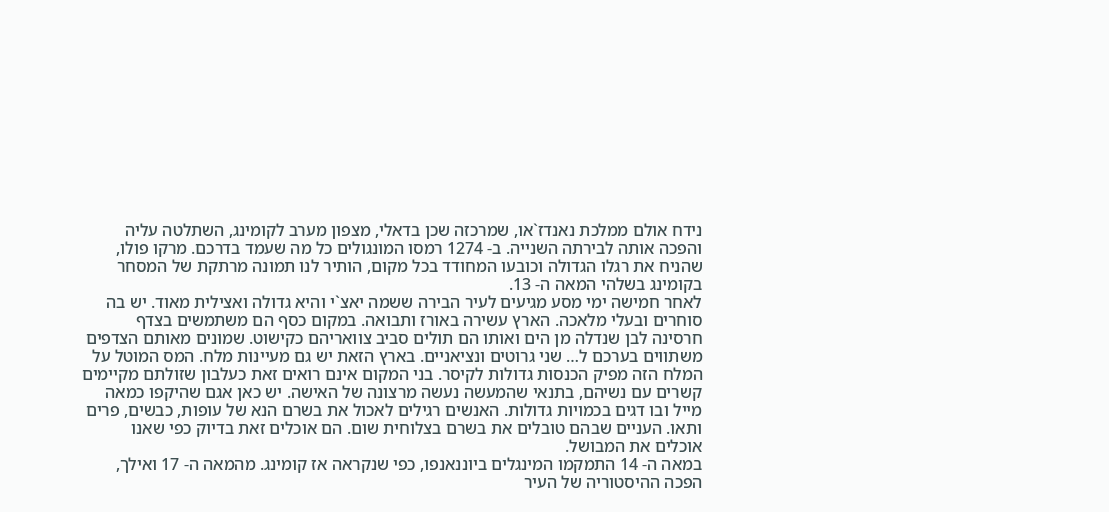נידח אולם ממלכת נאנדז`או, שמרכזה שכן בדאלי, מצפון מערב לקומינג, השתלטה עליה והפכה אותה לבירתה השנייה. ב- 1274 רמסו המונגולים כל מה שעמד בדרכם. מרקו פולו, שהניח את רגלו הגדולה וכובעו המחודד בכל מקום, הותיר לנו תמונה מרתקת של המסחר בקומינג בשלהי המאה ה- 13.
לאחר חמישה ימי מסע מגיעים לעיר הבירה ששמה יאצ`י והיא גדולה ואצילית מאוד. יש בה סוחרים ובעלי מלאכה. הארץ עשירה באורז ותבואה. במקום כסף הם משתמשים בצדף חרסינה לבן שנדלה מן הים ואותו הם תולים סביב צוואריהם כקישוט. שמונים מאותם הצדפים משתווים בערכם ל… שני גרוטים ונציאניים. בארץ הזאת יש גם מעיינות מלח. המס המוטל על המלח הזה מפיק הכנסות גדולות לקיסר. בני המקום אינם רואים זאת כעלבון שזולתם מקיימים קשרים עם נשיהם, בתנאי שהמעשה נעשה מרצונה של האישה. יש כאן אגם שהיקפו כמאה מייל ובו דגים בכמויות גדולות. האנשים רגילים לאכול את בשרם הנא של עופות, כבשים, פרים ותאו. העניים שבהם טובלים את בשרם בצלוחית שום. הם אוכלים זאת בדיוק כפי שאנו אוכלים את המבושל.
במאה ה- 14 התמקמו המינגלים ביוננאנפו, כפי שנקראה אז קומינג. מהמאה ה- 17 ואילך, הפכה ההיסטוריה של העיר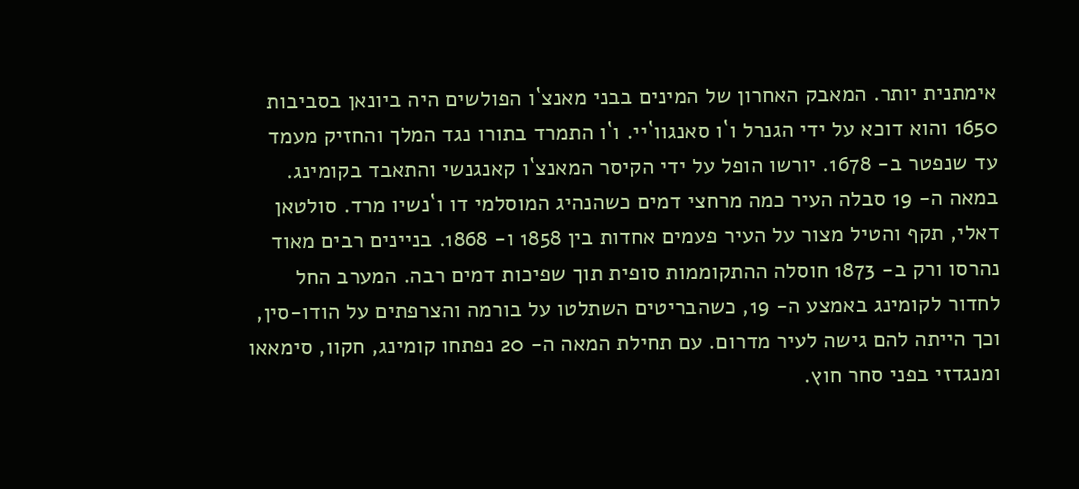אימתנית יותר. המאבק האחרון של המינים בבני מאנצ`ו הפולשים היה ביונאן בסביבות 1650 והוא דוכא על ידי הגנרל ו`ו סאנגוו`יי. ו`ו התמרד בתורו נגד המלך והחזיק מעמד עד שנפטר ב- 1678. יורשו הופל על ידי הקיסר המאנצ`ו קאנגנשי והתאבד בקומינג. במאה ה- 19 סבלה העיר כמה מרחצי דמים כשהנהיג המוסלמי דו ו`נשיו מרד. סולטאן דאלי, תקף והטיל מצור על העיר פעמים אחדות בין 1858 ו- 1868. בניינים רבים מאוד נהרסו ורק ב- 1873 חוסלה ההתקוממות סופית תוך שפיכות דמים רבה. המערב החל לחדור לקומינג באמצע ה- 19, כשהבריטים השתלטו על בורמה והצרפתים על הודו-סין, וכך הייתה להם גישה לעיר מדרום. עם תחילת המאה ה- 20 נפתחו קומינג, חקוו, סימאאו ומנגדזי בפני סחר חוץ.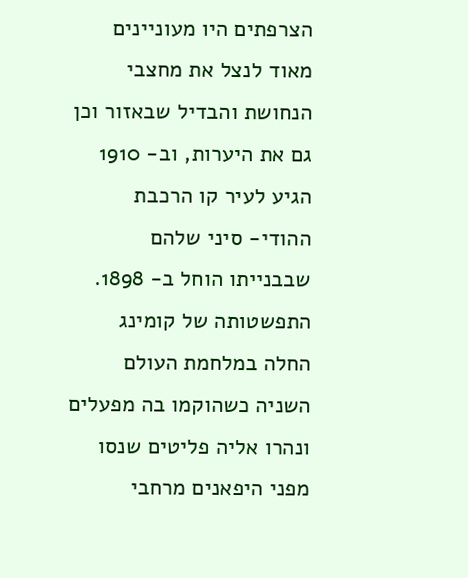הצרפתים היו מעוניינים מאוד לנצל את מחצבי הנחושת והבדיל שבאזור וכן גם את היערות, וב- 1910 הגיע לעיר קו הרכבת ההודי- סיני שלהם שבבנייתו הוחל ב- 1898.
התפשטותה של קומינג החלה במלחמת העולם השניה כשהוקמו בה מפעלים ונהרו אליה פליטים שנסו מפני היפאנים מרחבי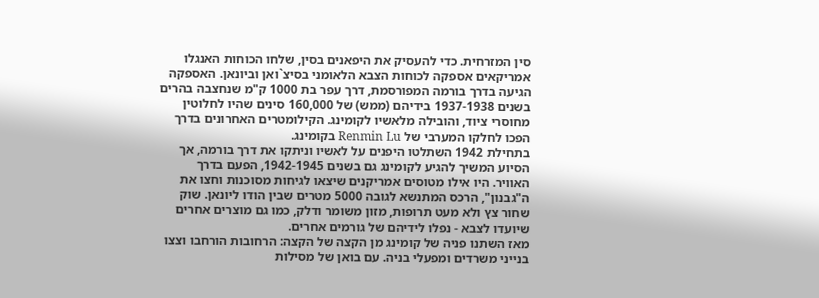סין המזרחית. כדי להעסיק את היפאנים בסין, שלחו הכוחות האנגלו אמריקאים אספקה לכוחות הצבא הלאומני בסיצ`ואן וביונאן. האספקה הגיעה בדרך בורמה המפורסמת, דרך עפר בת 1000 ק"מ שנחצבה בהרים בשנים 1937-1938 בידיהם (ממש) של 160,000 סינים שהיו לחלוטין מחוסרי ציוד, והובילה מלאשיו לקומינג. הקילומטרים האחרונים בדרך הפכו לחלקו המערבי של Renmin Lu בקומינג.
בתחילת 1942 השתלטו היפנים על לאשיו וניתקו את דרך בורמה, אך הסיוע המשיך להגיע לקומינג גם בשנים 1942-1945, הפעם בדרך האוויר. היו אילו מטוסים אמריקנים שיצאו לגיחות מסוכנות וחצו את ה"גבנון", הרכס המתנשא לגובה 5000 מטרים שבין הודו ליונאן. שוק שחור צץ ולא מעט תרופות, מזון משומר ודלק, כמו גם מוצרים אחרים שיועדו לצבא - נפלו לידיהם של גורמים אחרים.
מאז השתנו פניה של קומינג מן הקצה של הקצה: הרחובות הורחבו וצצו בנייני משרדים ומפעלי בניה. עם בואן של מסילות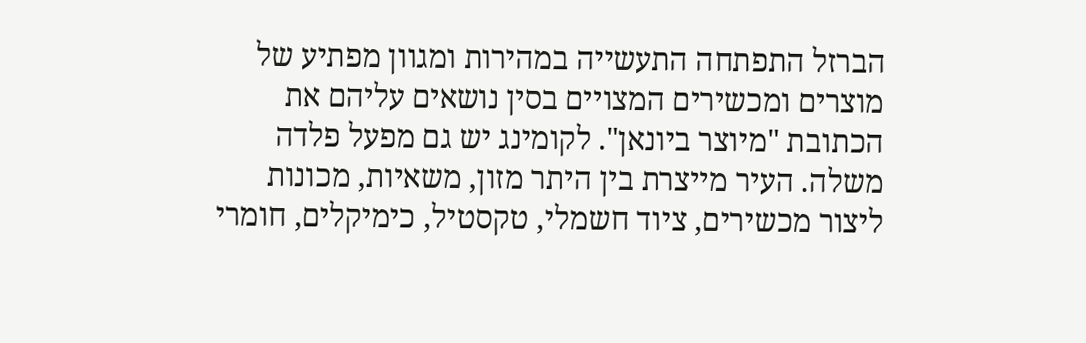הברזל התפתחה התעשייה במהירות ומגוון מפתיע של מוצרים ומכשירים המצויים בסין נושאים עליהם את הכתובת "מיוצר ביונאן". לקומינג יש גם מפעל פלדה משלה. העיר מייצרת בין היתר מזון, משאיות, מכונות ליצור מכשירים, ציוד חשמלי, טקסטיל, כימיקלים, חומרי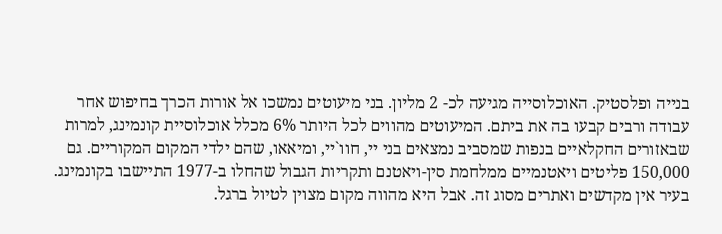בנייה ופלסטיק. האוכלוסייה מגיעה לכ- 2 מליון. בני מיעוטים נמשכו אל אורות הכרך בחיפוש אחר עבודה ורבים קבעו בה את ביתם. המיעוטים מהווים לכל היותר 6% מכלל אוכלוסיית קונמינג, למרות שבאזורים החקלאיים בנפות שמסביב נמצאים בני יי, חוו`יי, ומיאאו, שהם ילדי המקום המקוריים. גם 150,000 פליטים ויאטנמיים ממלחמת סין-ויאטנם ותקריות הגבול שהחלו ב-1977 התיישבו בקונמינג.
בעיר אין מקדשים ואתרים מסוג זה. אבל היא מהווה מקום מצוין לטיול ברגל.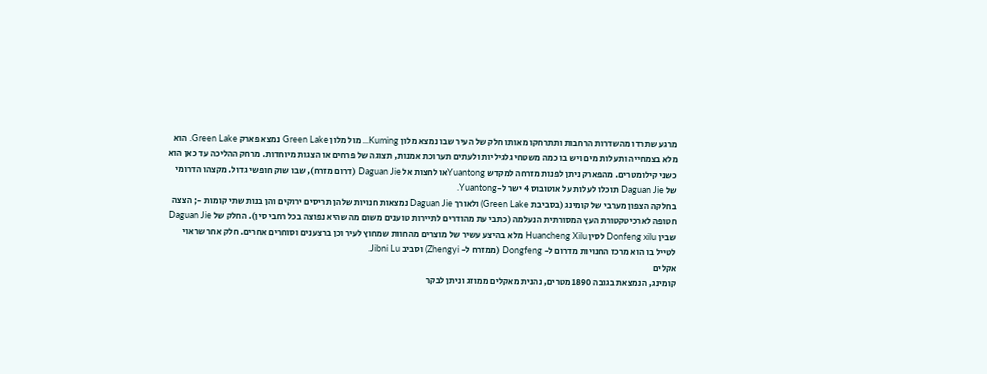מרגע שתרדו מהשדרות הרחבות ותתרחקו מאותו חלק של העיר שבו נמצא מלון Kuming... מול מלון Green Lake נמצא פארק Green Lake. הוא מלא בצמחייה ותעלות מים ויש בו כמה משטחי גלגיליות ולעתים תערוכת אמנות, תצוגה של פרחים או הצגות מיוחדות. מרחק ההליכה עד כאן הוא כשני קילומטרים. מהפארק ניתן לפנות מזרחה למקדש Yuantongאו לחצות אל Daguan Jie (דרום מזרח), שבו שוק חופשי גדול. מקצהו הדרומי של Daguan Jie תוכלו לעלות על אוטובוס 4 ישר ל-Yuantong.
בחלקה הצפון מערבי של קומינג (בסביבת Green Lake) ולאורך Daguan Jie נמצאות חנויות שלהן תריסים ירוקים והן בנות שתי קומות -; הצצה חטופה לארכיטקטורת העץ המסורתית הנעלמה (כתבי עת מהודרים לתיירות טוענים משום מה שהיא נפוצה בכל רחבי סין). החלק של Daguan Jie שבין Donfeng xilu לסין Huancheng Xilu מלא בהיצע עשיר של מוצרים מהחוות שמחוץ לעיר וכן ברצענים וסוחרים אחרים. חלק אחר שראוי לטייל בו הוא מרכז החנויות מדרום ל- Dongfeng (ממזרח ל- Zhengyi) וסביב Jibni Lu.
אקלים
קומינג, הנמצאת בגובה 1890 מטרים, נהנית מאקלים ממוזג וניתן לבקר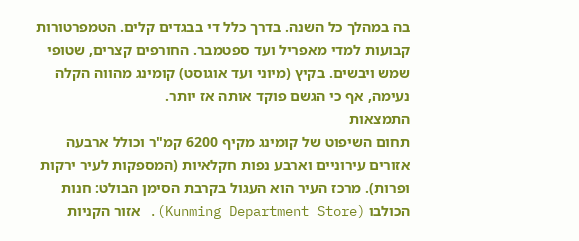בה במהלך כל השנה. בדרך כלל די בבגדים קלים. הטמפרטורות קבועות למדי מאפריל ועד ספטמבר. החורפים קצרים, שטופי שמש ויבשים. בקיץ (מיוני ועד אוגוסט) קומינג מהווה הקלה נעימה, אף כי הגשם פוקד אותה אז יותר.
התמצאות
תחום השיפוט של קומינג מקיף 6200 קמ"ר וכולל ארבעה אזורים עירוניים וארבע נפות חקלאיות (המספקות לעיר ירקות ופרות). מרכז העיר הוא העגול בקרבת הסימן הבולט: חנות הכולבו (Kunming Department Store). אזור הקניות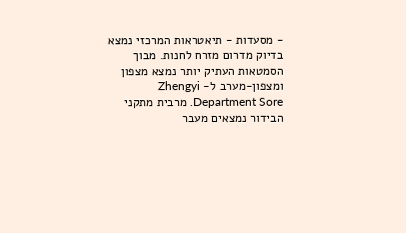- מסעדות - תיאטראות המרכזי נמצא בדיוק מדרום מזרח לחנות. מבוך הסמטאות העתיק יותר נמצא מצפון ומצפון-מערב ל- Zhengyi Department Sore. מרבית מתקני הבידור נמצאים מעבר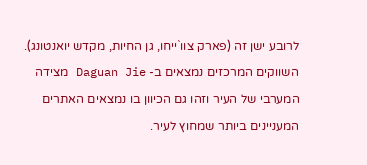לרובע ישן זה (פארק צוו`ייחו, גן החיות, מקדש יואנטונג). השווקים המרכזים נמצאים ב- Daguan Jie מצידה המערבי של העיר וזהו גם הכיוון בו נמצאים האתרים המעניינים ביותר שמחוץ לעיר.